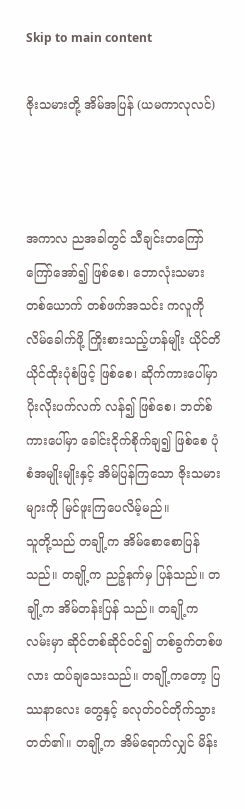Skip to main content

ဇိုးသမားတို့ အိမ်အပြန် (ယမကာလုလင်)



အကာလ ညအခါတွင် သီချင်းတကြော်ကြော်အော်၍ ဖြစ်စေ၊ ဘောလုံးသမားတစ်ယောက် တစ်ဖက်အသင်း ကလူကို လိမ်ခေါက်ဖို့ ကြိုးစားသည့်ဟန်မျိုး ယိုင်တိယိုင်ထိုးပုံစံဖြင့် ဖြစ်စေ၊ ဆိုက်ကားပေါ်မှာ ပိုးလိုးပက်လက် လန်၍ ဖြစ်စေ၊ ဘတ်စ်ကားပေါ်မှာ ခေါင်းငိုက်စိုက်ချ၍ ဖြစ်စေ ပုံစံအမျိုးမျိုးနှင့် အိမ်ပြန်ကြသော ဇိုးသမားများကို မြင်ဖူးကြပေလိမ့်မည်။
သူတို့သည် တချို့က အိမ်စောစောပြန်သည်။ တချို့က ညဉ့်နက်မှ ပြန်သည်။ တချို့က အိမ်တန်းပြန် သည်။ တချို့က လမ်းမှာ ဆိုင်တစ်ဆိုင်ဝင်၍ တစ်ခွက်တစ်ဖလား ထပ်ချသေးသည်။ တချို့ကတော့ ပြဿနာလေး တွေနှင့် ခလုတ်ဝင်တိုက်သွားတတ်၏။ တချို့က အိမ်ရောက်လျှင် မိန်း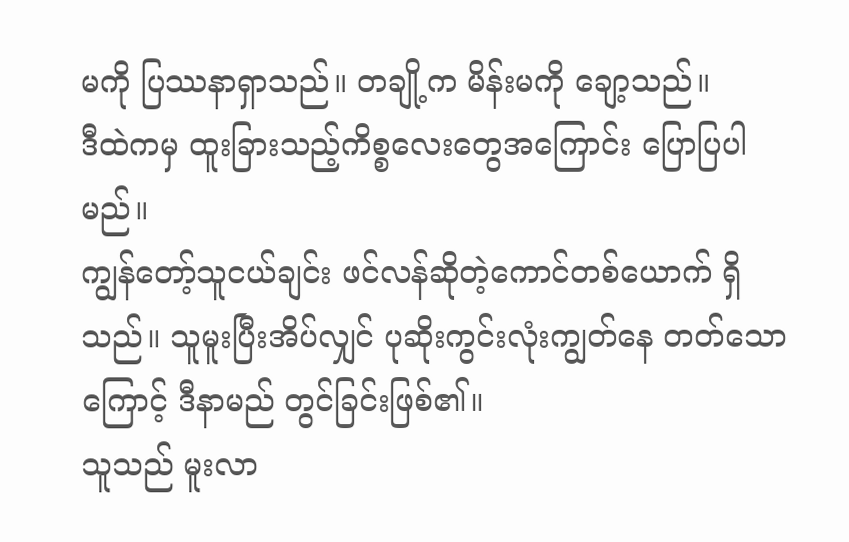မကို ပြဿနာရှာသည်။ တချို့က မိန်းမကို ချော့သည်။
ဒီထဲကမှ ထူးခြားသည့်ကိစ္စလေးတွေအကြောင်း ပြောပြပါမည်။
ကျွန်တော့်သူငယ်ချင်း ဖင်လန်ဆိုတဲ့ကောင်တစ်ယောက် ရှိသည်။ သူမူးပြီးအိပ်လျှင် ပုဆိုးကွင်းလုံးကျွတ်နေ တတ်သောကြောင့် ဒီနာမည် တွင်ခြင်းဖြစ်၏။
သူသည် မူးလာ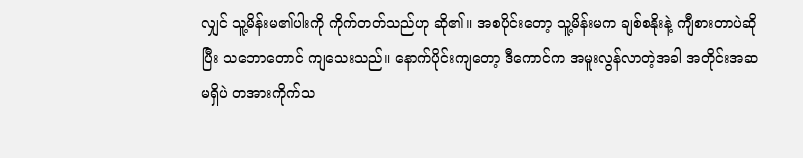လျှင် သူ့မိန်းမ၏ပါးကို ကိုက်တတ်သည်ဟု ဆို၏။ အစပိုင်းတော့ သူ့မိန်းမက ချစ်စနိုးနဲ့ ကျီစားတာပဲဆိုပြီး သဘောတောင် ကျသေးသည်။ နောက်ပိုင်းကျတော့ ဒီကောင်က အမူးလွန်လာတဲ့အခါ အတိုင်းအဆမရှိပဲ တအားကိုက်သ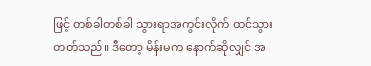ဖြင့် တစ်ခါတစ်ခါ သွားရာအကွင်းလိုက် ထင်သွားတတ်သည်။ ဒီတော့ မိန်းမက နောက်ဆိုလျှင် အ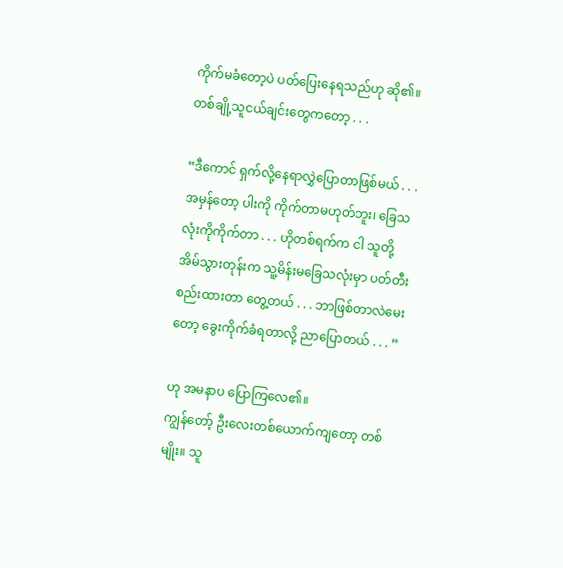ကိုက်မခံတော့ပဲ ပတ်ပြေးနေရသည်ဟု ဆို၏။
တစ်ချို့သူငယ်ချင်းတွေကတော့ . . .

“ဒီကောင် ရှက်လို့နေရာလွှဲပြောတာဖြစ်မယ် . . . အမှန်တော့ ပါးကို ကိုက်တာမဟုတ်ဘူး၊ ခြေသလုံးကိုကိုက်တာ . . . ဟိုတစ်ရက်က ငါ သူတို့အိမ်သွားတုန်းက သူ့မိန်းမခြေသလုံးမှာ ပတ်တီးစည်းထားတာ တွေ့တယ် . . . ဘာဖြစ်တာလဲမေးတော့ ခွေးကိုက်ခံရတာလို့ ညာပြောတယ် . . . ”

ဟု အမနာပ ပြောကြလေ၏။
ကျွန်တော့် ဦးလေးတစ်ယောက်ကျတော့ တစ်မျိုး။ သူ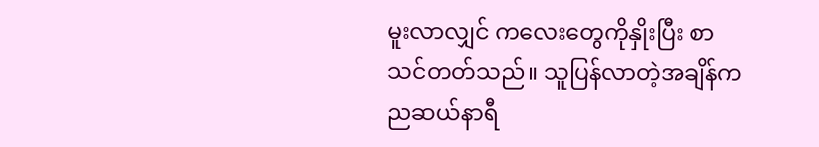မူးလာလျှင် ကလေးတွေကိုနှိုးပြီး စာသင်တတ်သည်။ သူပြန်လာတဲ့အချိန်က ညဆယ်နာရီ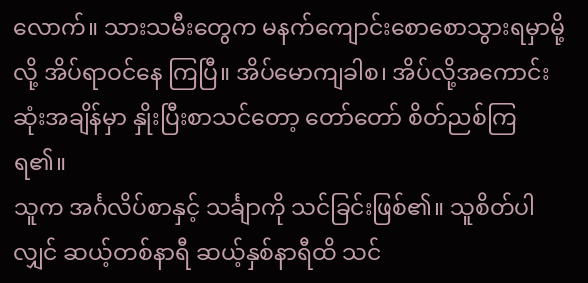လောက်။ သားသမီးတွေက မနက်ကျောင်းစောစောသွားရမှာမို့လို့ အိပ်ရာဝင်နေ ကြပြီ။ အိပ်မောကျခါစ၊ အိပ်လို့အကောင်းဆုံးအချိန်မှာ နှိုးပြီးစာသင်တော့ တော်တော် စိတ်ညစ်ကြရ၏။
သူက အင်္ဂလိပ်စာနှင့် သင်္ချာကို သင်ခြင်းဖြစ်၏။ သူစိတ်ပါလျှင် ဆယ့်တစ်နာရီ ဆယ့်နှစ်နာရီထိ သင်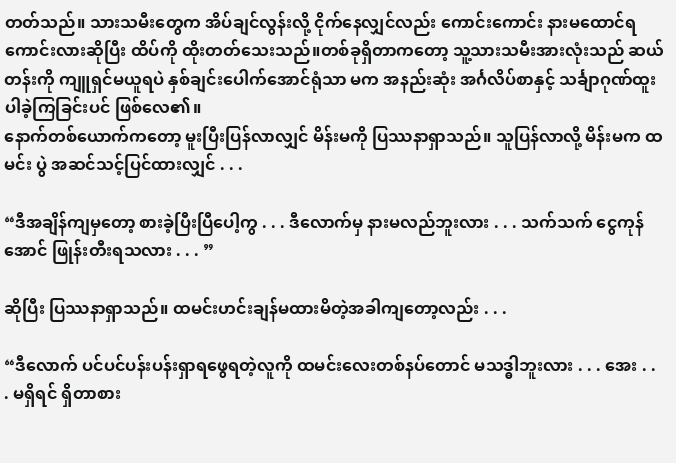တတ်သည်။ သားသမီးတွေက အိပ်ချင်လွန်းလို့ ငိုက်နေလျှင်လည်း ကောင်းကောင်း နားမထောင်ရ ကောင်းလားဆိုပြီး ထိပ်ကို ထိုးတတ်သေးသည်။တစ်ခုရှိတာကတော့ သူ့သားသမီးအားလုံးသည် ဆယ်တန်းကို ကျူရှင်မယူရပဲ နှစ်ချင်းပေါက်အောင်ရုံသာ မက အနည်းဆုံး အင်္ဂလိပ်စာနှင့် သင်္ချာဂုဏ်ထူးပါခဲ့ကြခြင်းပင် ဖြစ်လေ၏။
နောက်တစ်ယောက်ကတော့ မူးပြီးပြန်လာလျှင် မိန်းမကို ပြဿနာရှာသည်။ သူပြန်လာလို့ မိန်းမက ထမင်း ပွဲ အဆင်သင့်ပြင်ထားလျှင် . . .

“ဒီအချိန်ကျမှတော့ စားခဲ့ပြီးပြီပေါ့ကွ . . . ဒီလောက်မှ နားမလည်ဘူးလား . . . သက်သက် ငွေကုန် အောင် ဖြုန်းတီးရသလား . . . ”

ဆိုပြီး ပြဿနာရှာသည်။ ထမင်းဟင်းချန်မထားမိတဲ့အခါကျတော့လည်း . . .

“ဒီလောက် ပင်ပင်ပန်းပန်းရှာရဖွေရတဲ့လူကို ထမင်းလေးတစ်နပ်တောင် မသဒ္ဓါဘူးလား . . . အေး . . . မရှိရင် ရှိတာစား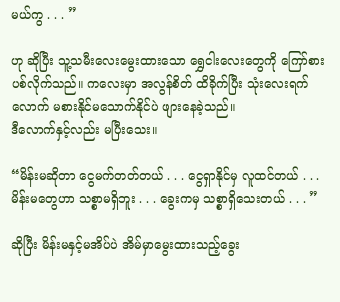မယ်ကွ . . . ”

ဟု ဆိုပြီး သူ့သမီးလေးမွေးထားသော ရွှေငါးလေးတွေကို ကြော်စားပစ်လိုက်သည်။ ကလေးမှာ အလွန်စိတ် ထိခိုက်ပြီး သုံးလေးရက်လောက် မစားနိုင်မသောက်နိုင်ပဲ ဖျားနေခဲ့သည်။
ဒီလောက်နှင့်လည်း မပြီးသေး။

“မိန်းမဆိုတာ ငွေမက်တတ်တယ် . . . ငွေရှာနိုင်မှ လူထင်တယ် . . . မိန်းမတွေဟာ သစ္စာမရှိဘူး . . . ခွေးကမှ သစ္စာရှိသေးတယ် . . . ”

ဆိုပြီး မိန်းမနှင့်မအိပ်ပဲ အိမ်မှာမွေးထားသည့်ခွေး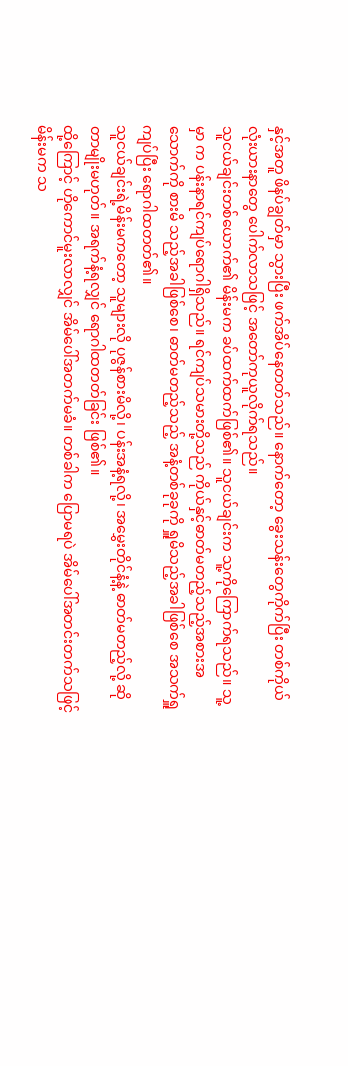နှင့်အတူ ဖိနပ်ချွတ်မှာ သွားပြီး ဖက်အိပ်နေတတ်သည်။ နောက်တော့ ခွေးသန်းတွေကိုက်ပြီး တစ်ကိုယ်လုံးယားနာတွေ ပေါက်လာသဖြင့် အတော်ကုယူလိုက်ရသည်။
သူငယ်ချင်းတစ်ယောက်၏ မိန်းမက ခပ်ထက်ထက်ဖြစ်၏။ သူငယ်ချင်းက သူ့ကိုကြောက်ရသည်။ သူ့မှာ က ပန်းနာရင်ကျပ်ရောဂါရှိသည်။ ရင်ကျပ်သမားတို့သည် ကိုယ်နှင့်ဓာတ်မတည့်သည့်အစားအသောက်ကို စားမိ သည့်အခါဖြစ်စေ၊ ဓာတ်မတည့်သည့် အနံ့တစ်ခုခုကို ရှူမိသည့်အခါဖြစ်စေ အသက်ရှူကျပ်ပြီး ရောဂါထတတ်၏။
သူငယ်ချင်းရဲ့မိန်းမကတော့ သူများလို ပုဇွန်စားမိလို့၊ ပန်းအနံ့ရလို့၊ အမွှေးတိုင်နံ့နဲ့ ဓာတ်မတည့်လို့ ဆိုတာမျိုးမဟုတ်။ အရက်နံ့ရလျှင် ရောဂါထတတ်ခြင်း ဖြစ်၏။
ထို့ကြောင့် ဟိုကောင်မူးလာလျှင် အိမ်ပေါ်အတက်မခံ။ တစ်ခါက ပြောမရပဲ အိမ်ပေါ်အတင်းတက်သဖြင့် မိန်းမက သ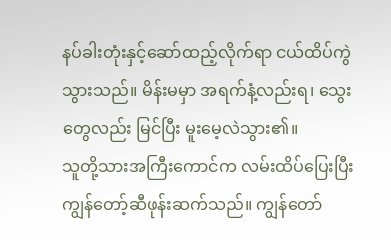နပ်ခါးတုံးနှင့်ဆော်ထည့်လိုက်ရာ ငယ်ထိပ်ကွဲသွားသည်။ မိန်းမမှာ အရက်နံ့လည်းရ၊ သွေးတွေလည်း မြင်ပြီး မူးမေ့လဲသွား၏။
သူတို့သားအကြီးကောင်က လမ်းထိပ်ပြေးပြီး ကျွန်တော့်ဆီဖုန်းဆက်သည်။ ကျွန်တော်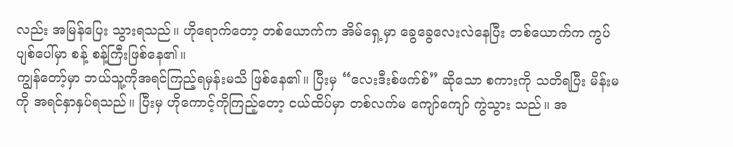လည်း အမြန်ပြေး သွားရသည်။ ဟိုရောက်တော့ တစ်ယောက်က အိမ်ရှေ့မှာ ခွေခွေလေးလဲနေပြီး တစ်ယောက်က ကွပ်ပျစ်ပေါ်မှာ စန့် စန့်ကြီးဖြစ်နေ၏။
ကျွန်တော့်မှာ ဘယ်သူ့ကိုအရင်ကြည့်ရမှန်းမသိ ဖြစ်နေ၏။ ပြီးမှ “လေးဒီးစ်ဖက်စ်” ဆိုသော စကားကို သတိရပြီး မိန်းမကို အရင်နှာနှပ်ရသည်။ ပြီးမှ ဟိုကောင့်ကိုကြည့်တော့ ငယ်ထိပ်မှာ တစ်လက်မ ကျော်ကျော် ကွဲသွား သည်။ အ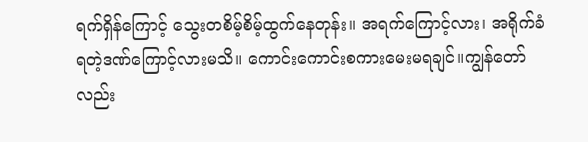ရက်ရှိန်ကြောင့် သွေးတစိမ့်စိမ့်ထွက်နေတုန်း။ အရက်ကြောင့်လား၊ အရိုက်ခံရတဲ့ဒဏ်ကြောင့်လားမသိ။ ကောင်းကောင်းစကားမေးမရချင်။ကျွန်တော်လည်း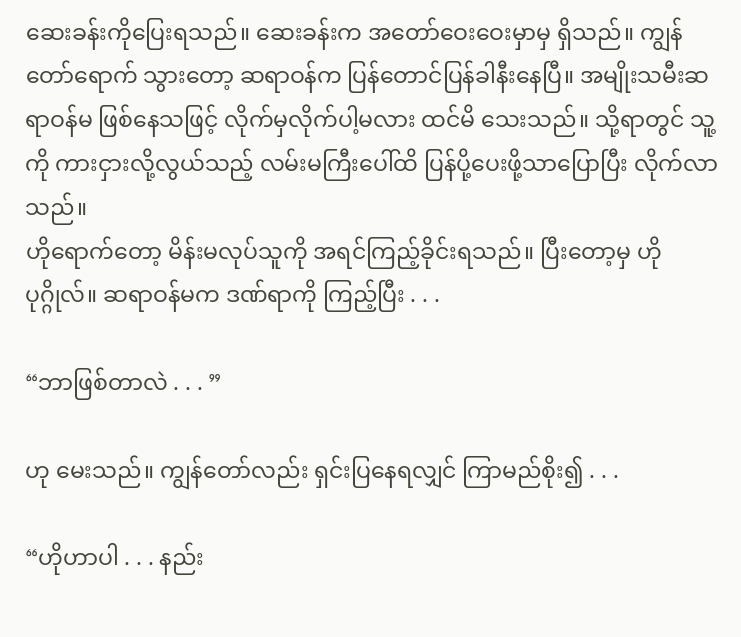ဆေးခန်းကိုပြေးရသည်။ ဆေးခန်းက အတော်ဝေးဝေးမှာမှ ရှိသည်။ ကျွန်တော်ရောက် သွားတော့ ဆရာဝန်က ပြန်တောင်ပြန်ခါနီးနေပြီ။ အမျိုးသမီးဆရာဝန်မ ဖြစ်နေသဖြင့် လိုက်မှလိုက်ပါ့မလား ထင်မိ သေးသည်။ သို့ရာတွင် သူ့ကို ကားငှားလို့လွယ်သည့် လမ်းမကြီးပေါ်ထိ ပြန်ပို့ပေးဖို့သာပြောပြီး လိုက်လာသည်။
ဟိုရောက်တော့ မိန်းမလုပ်သူကို အရင်ကြည့်ခိုင်းရသည်။ ပြီးတော့မှ ဟိုပုဂ္ဂိုလ်။ ဆရာဝန်မက ဒဏ်ရာကို ကြည့်ပြီး . . .

“ဘာဖြစ်တာလဲ . . . ”

ဟု မေးသည်။ ကျွန်တော်လည်း ရှင်းပြနေရလျှင် ကြာမည်စိုး၍ . . .

“ဟိုဟာပါ . . . နည်း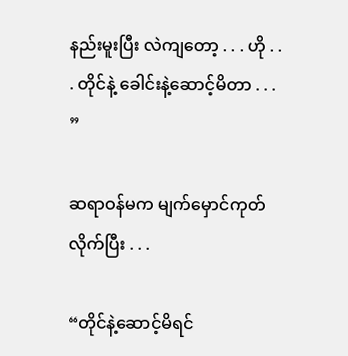နည်းမူးပြီး လဲကျတော့ . . . ဟို . . . တိုင်နဲ့ ခေါင်းနဲ့ဆောင့်မိတာ . . . ”

ဆရာဝန်မက မျက်မှောင်ကုတ်လိုက်ပြီး . . .

“တိုင်နဲ့ဆောင့်မိရင်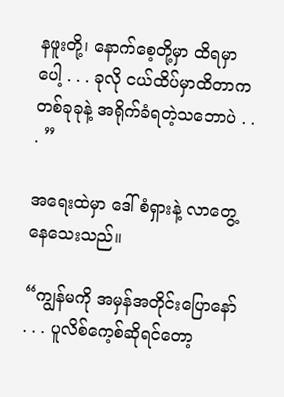နဖူးတို့၊ နောက်စေ့တို့မှာ ထိရမှာပေါ့ . . . ခုလို ငယ်ထိပ်မှာထိတာက တစ်ခုခုနဲ့ အရိုက်ခံရတဲ့သဘောပဲ . . . ”

အရေးထဲမှာ ဒေါ်စံရှားနဲ့ လာတွေ့နေသေးသည်။

“ကျွန်မကို အမှန်အတိုင်းပြောနော် . . . ပူလိစ်ကေ့စ်ဆိုရင်တော့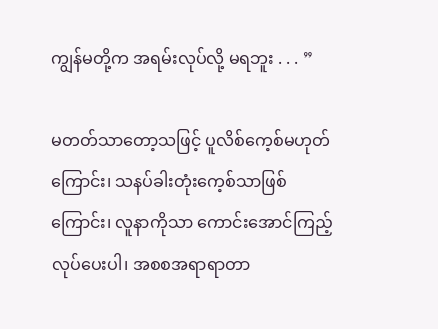ကျွန်မတို့က အရမ်းလုပ်လို့ မရဘူး . . . ”

မတတ်သာတော့သဖြင့် ပူလိစ်ကေ့စ်မဟုတ်ကြောင်း၊ သနပ်ခါးတုံးကေ့စ်သာဖြစ်ကြောင်း၊ လူနာကိုသာ ကောင်းအောင်ကြည့်လုပ်ပေးပါ၊ အစစအရာရာတာ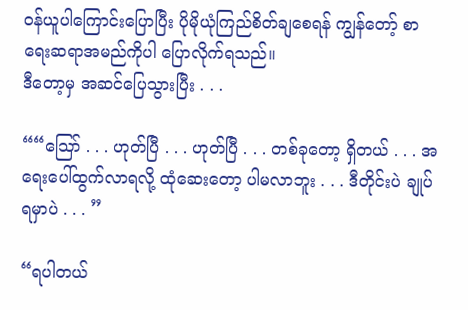ဝန်ယူပါကြောင်းပြောပြီး ပိုမိုယုံကြည်စိတ်ချစေရန် ကျွန်တော့် စာရေးဆရာအမည်ကိုပါ ပြောလိုက်ရသည်။
ဒီတော့မှ အဆင်ပြေသွားပြီး . . .

““သြော် . . . ဟုတ်ပြီ . . . ဟုတ်ပြီ . . . တစ်ခုတော့ ရှိတယ် . . . အရေးပေါ်ထွက်လာရလို့ ထုံဆေးတော့ ပါမလာဘူး . . . ဒီတိုင်းပဲ ချုပ်ရမှာပဲ . . . ”

“ရပါတယ်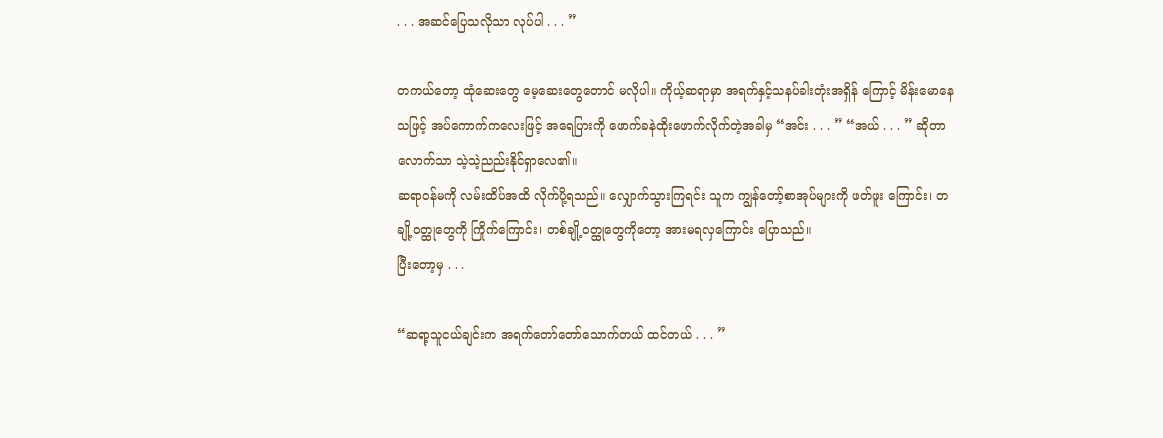. . . အဆင်ပြေသလိုသာ လုပ်ပါ . . . ”

တကယ်တော့ ထုံဆေးတွေ မေ့ဆေးတွေတောင် မလိုပါ။ ကိုယ့်ဆရာမှာ အရက်နှင့်သနပ်ခါးတုံးအရှိန် ကြောင့် မိန်းမောနေသဖြင့် အပ်ကောက်ကလေးဖြင့် အရေပြားကို ဖောက်ခနဲထိုးဖောက်လိုက်တဲ့အခါမှ “အင်း . . . ” “အယ် . . . ” ဆိုတာလောက်သာ သဲ့သဲ့ညည်းနိုင်ရှာလေ၏။
ဆရာဝန်မကို လမ်းထိပ်အထိ လိုက်ပို့ရသည်။ လျှောက်သွားကြရင်း သူက ကျွန်တော့်စာအုပ်များကို ဖတ်ဖူး ကြောင်း၊ တချို့ဝတ္ထုတွေကို ကြိုက်ကြောင်း၊ တစ်ချို့ဝတ္ထုတွေကိုတော့ အားမရလှကြောင်း ပြောသည်။
ပြီးတော့မှ . . .

“ဆရာ့သူငယ်ချင်းက အရက်တော်တော်သောက်တယ် ထင်တယ် . . . ”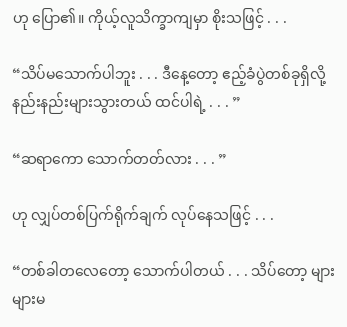ဟု ပြော၏။ ကိုယ့်လူသိက္ခာကျမှာ စိုးသဖြင့် . . .

“သိပ်မသောက်ပါဘူး . . . ဒီနေ့တော့ ဧည့်ခံပွဲတစ်ခုရှိလို့ နည်းနည်းများသွားတယ် ထင်ပါရဲ့ . . . ”

“ဆရာကော သောက်တတ်လား . . . ”

ဟု လျှပ်တစ်ပြက်ရိုက်ချက် လုပ်နေသဖြင့် . . .

“တစ်ခါတလေတော့ သောက်ပါတယ် . . . သိပ်တော့ များများမ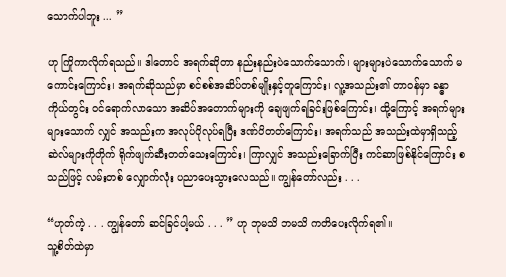သောက်ပါဘူး ... ”

ဟု ကြိုကာလိုက်ရသည်။ ဒါတောင် အရက်ဆိုတာ နည်းနည်းပဲသောက်သောက်၊ များများပဲသောက်သောက် မကောင်းကြောင်း၊ အရက်ဆိုသည်မှာ စင်စစ်အဆိပ်တစ်မျိုးနှင့်တူကြောင်း၊ လူ့အသည်း၏ တာဝန်မှာ ခန္ဓာကိုယ်တွင်း ဝင်ရောက်လာသော အဆိပ်အတောက်များကို ချေဖျက်ရခြင်းဖြစ်ကြောင်း၊ ထို့ကြောင့် အရက်များများသောက် လျှင် အသည်းက အလုပ်ပိုလုပ်ရပြီး ဒဏ်ပိတတ်ကြောင်း၊ အရက်သည် အသည်းထဲမှာရှိသည့်ဆဲလ်များကိုတိုက် ရိုက်ဖျက်ဆီးတတ်သေးကြောင်း၊ ကြာလျှင် အသည်းခြောက်ပြီး ကင်ဆာဖြစ်နိုင်ကြောင်း စသည်ဖြင့် လမ်းတစ် လျှောက်လုံး ပညာပေးသွားလေသည်။ ကျွန်တော်လည်း . . .

“ဟုတ်ကဲ့ . . . ကျွန်တော် ဆင်ခြင်ပါ့မယ် . . . ” ဟု ဘုမသိ ဘမသိ ကတိပေးလိုက်ရ၏။
သူ့စိတ်ထဲမှာ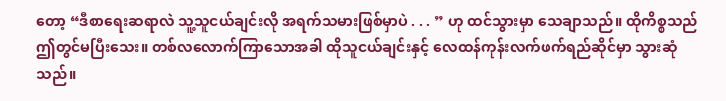တော့ “ဒီစာရေးဆရာလဲ သူ့သူငယ်ချင်းလို အရက်သမားဖြစ်မှာပဲ . . . ” ဟု ထင်သွားမှာ သေချာသည်။ ထိုကိစ္စသည် ဤတွင်မပြီးသေး။ တစ်လလောက်ကြာသောအခါ ထိုသူငယ်ချင်းနှင့် လေထန်ကုန်းလက်ဖက်ရည်ဆိုင်မှာ သွားဆုံသည်။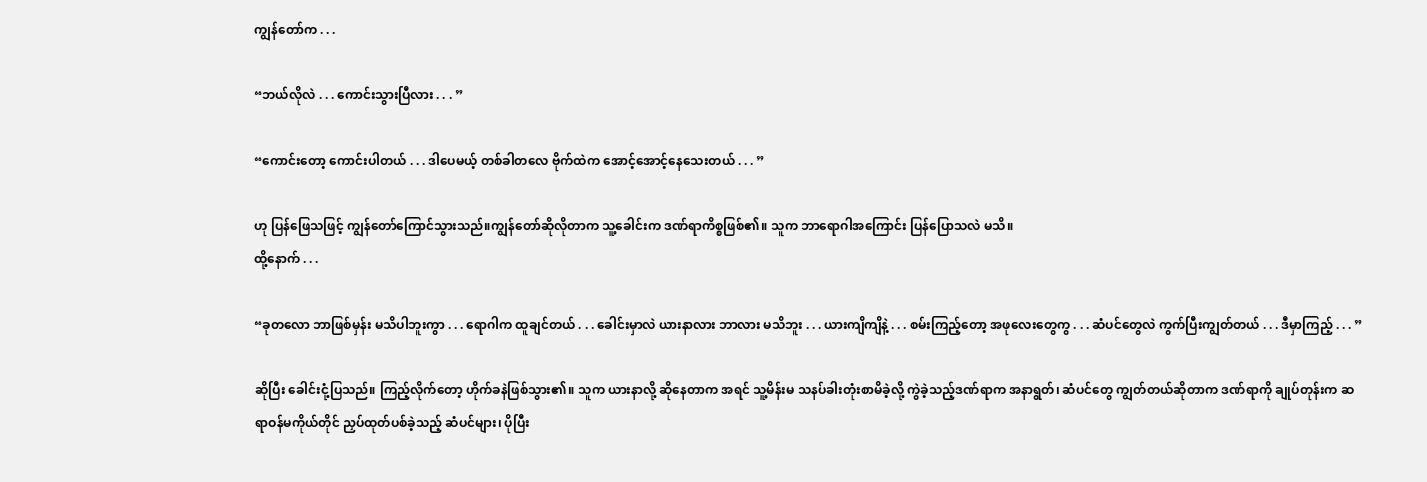ကျွန်တော်က . . .

“ဘယ်လိုလဲ . . . ကောင်းသွားပြီလား . . . ”

“ကောင်းတော့ ကောင်းပါတယ် . . . ဒါပေမယ့် တစ်ခါတလေ ဗိုက်ထဲက အောင့်အောင့်နေသေးတယ် . . . ”

ဟု ပြန်ဖြေသဖြင့် ကျွန်တော်ကြောင်သွားသည်။ကျွန်တော်ဆိုလိုတာက သူ့ခေါင်းက ဒဏ်ရာကိစ္စဖြစ်၏။ သူက ဘာရောဂါအကြောင်း ပြန်ပြောသလဲ မသိ။
ထို့နောက် . . .

“ခုတလော ဘာဖြစ်မှန်း မသိပါဘူးကွာ . . . ရောဂါက ထူချင်တယ် . . . ခေါင်းမှာလဲ ယားနာလား ဘာလား မသိဘူး . . . ယားကျိကျိနဲ့ . . . စမ်းကြည့်တော့ အဖုလေးတွေကွ . . . ဆံပင်တွေလဲ ကွက်ပြီးကျွတ်တယ် . . . ဒီမှာကြည့် . . . ”

ဆိုပြီး ခေါင်းငုံ့ပြသည်။ ကြည့်လိုက်တော့ ဟိုက်ခနဲဖြစ်သွား၏။ သူက ယားနာလို့ ဆိုနေတာက အရင် သူ့မိန်းမ သနပ်ခါးတုံးစာမိခဲ့လို့ ကွဲခဲ့သည့်ဒဏ်ရာက အနာရွတ်၊ ဆံပင်တွေ ကျွတ်တယ်ဆိုတာက ဒဏ်ရာကို ချုပ်တုန်းက ဆရာဝန်မကိုယ်တိုင် ညှပ်ထုတ်ပစ်ခဲ့သည့် ဆံပင်များ၊ ပိုပြီး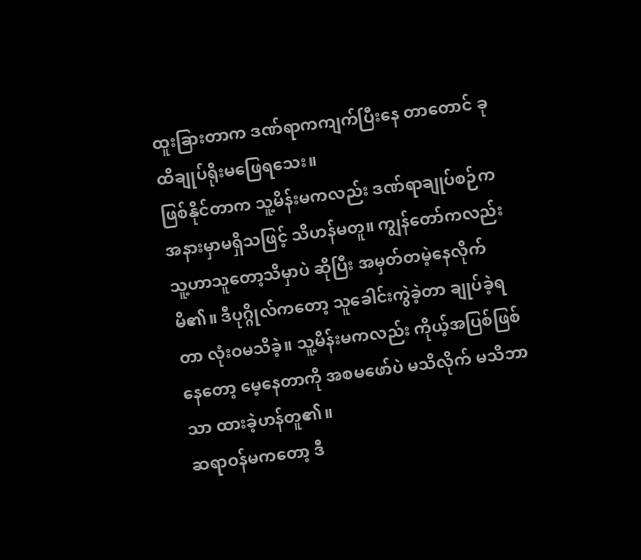ထူးခြားတာက ဒဏ်ရာကကျက်ပြီးနေ တာတောင် ခုထိချုပ်ရိုးမဖြေရသေး။
ဖြစ်နိုင်တာက သူ့မိန်းမကလည်း ဒဏ်ရာချုပ်စဉ်က အနားမှာမရှိသဖြင့် သိဟန်မတူ။ ကျွန်တော်ကလည်း သူ့ဟာသူတော့သိမှာပဲ ဆိုပြီး အမှတ်တမဲ့နေလိုက်မိ၏။ ဒီပုဂ္ဂိုလ်ကတော့ သူခေါင်းကွဲခဲ့တာ ချုပ်ခဲ့ရတာ လုံးဝမသိခဲ့။ သူ့မိန်းမကလည်း ကိုယ့်အပြစ်ဖြစ်နေတော့ မေ့နေတာကို အစမဖော်ပဲ မသိလိုက် မသိဘာသာ ထားခဲ့ဟန်တူ၏။
ဆရာဝန်မကတော့ ဒီ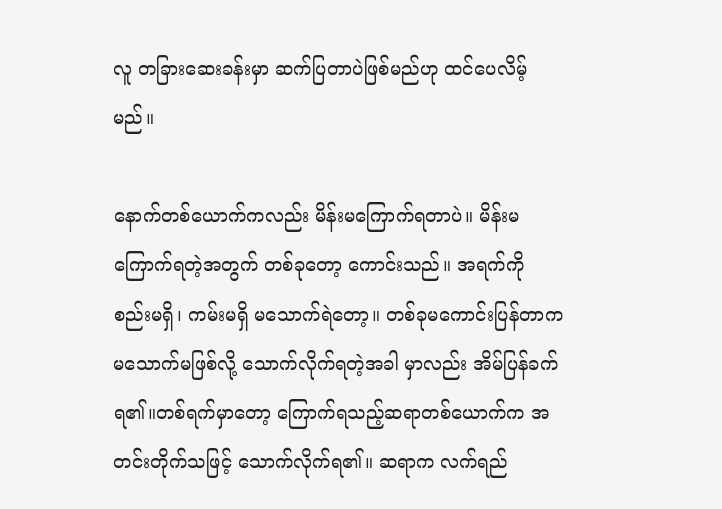လူ တခြားဆေးခန်းမှာ ဆက်ပြတာပဲဖြစ်မည်ဟု ထင်ပေလိမ့်မည်။

နောက်တစ်ယောက်ကလည်း မိန်းမကြောက်ရတာပဲ။ မိန်းမကြောက်ရတဲ့အတွက် တစ်ခုတော့ ကောင်းသည်။ အရက်ကို စည်းမရှိ၊ ကမ်းမရှိ မသောက်ရဲတော့။ တစ်ခုမကောင်းပြန်တာက မသောက်မဖြစ်လို့ သောက်လိုက်ရတဲ့အခါ မှာလည်း အိမ်ပြန်ခက်ရ၏။တစ်ရက်မှာတော့ ကြောက်ရသည့်ဆရာတစ်ယောက်က အတင်းတိုက်သဖြင့် သောက်လိုက်ရ၏။ ဆရာက လက်ရည်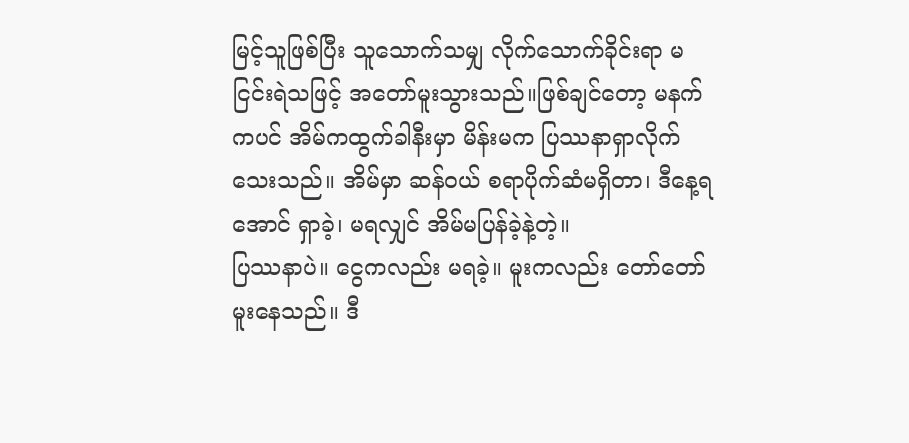မြင့်သူဖြစ်ပြီး သူသောက်သမျှ လိုက်သောက်ခိုင်းရာ မငြင်းရဲသဖြင့် အတော်မူးသွားသည်။ဖြစ်ချင်တော့ မနက်ကပင် အိမ်ကထွက်ခါနီးမှာ မိန်းမက ပြဿနာရှာလိုက်သေးသည်။ အိမ်မှာ ဆန်ဝယ် စရာပိုက်ဆံမရှိတာ၊ ဒီနေ့ရအောင် ရှာခဲ့၊ မရလျှင် အိမ်မပြန်ခဲ့နဲ့တဲ့။
ပြဿနာပဲ။ ငွေကလည်း မရခဲ့။ မူးကလည်း တော်တော်မူးနေသည်။ ဒီ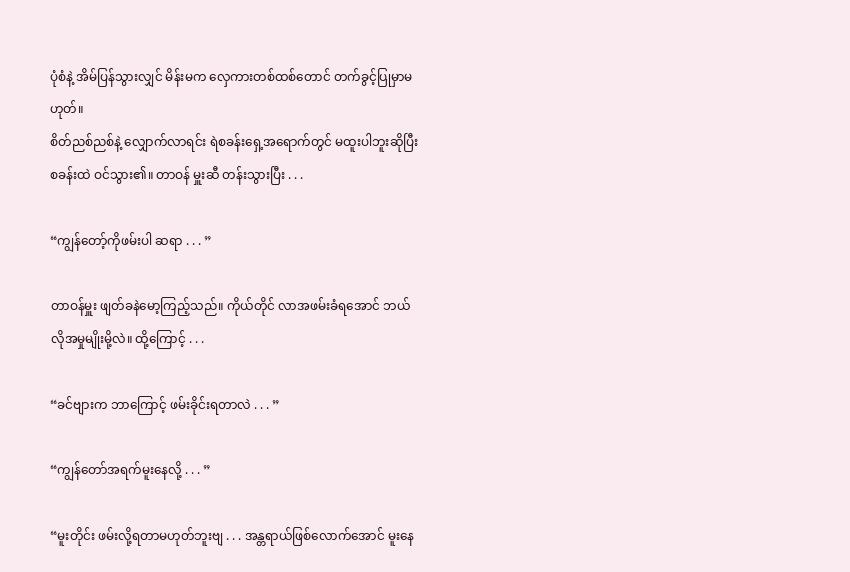ပုံစံနဲ့ အိမ်ပြန်သွားလျှင် မိန်းမက လှေကားတစ်ထစ်တောင် တက်ခွင့်ပြုမှာမဟုတ်။
စိတ်ညစ်ညစ်နဲ့ လျှောက်လာရင်း ရဲစခန်းရှေ့အရောက်တွင် မထူးပါဘူးဆိုပြီး စခန်းထဲ ဝင်သွား၏။ တာဝန် မှူးဆီ တန်းသွားပြီး . . .

“ကျွန်တော့်ကိုဖမ်းပါ ဆရာ . . . ”

တာဝန်မှူး ဖျတ်ခနဲမော့ကြည့်သည်။ ကိုယ်တိုင် လာအဖမ်းခံရအောင် ဘယ်လိုအမှုမျိုးမို့လဲ။ ထို့ကြောင့် . . .

“ခင်ဗျားက ဘာကြောင့် ဖမ်းခိုင်းရတာလဲ . . . ”

“ကျွန်တော်အရက်မူးနေလို့ . . . ”

“မူးတိုင်း ဖမ်းလို့ရတာမဟုတ်ဘူးဗျ . . . အန္တရာယ်ဖြစ်လောက်အောင် မူးနေ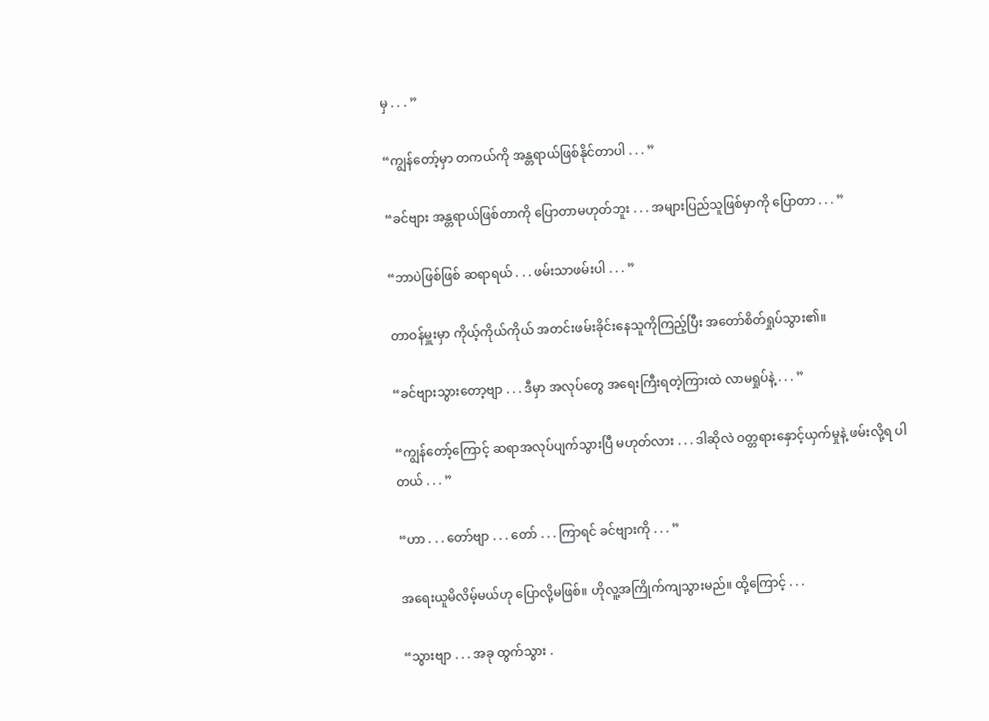မှ . . . ”

“ကျွန်တော့်မှာ တကယ်ကို အန္တရာယ်ဖြစ်နိုင်တာပါ . . . ”

“ခင်ဗျား အန္တရာယ်ဖြစ်တာကို ပြောတာမဟုတ်ဘူး . . . အများပြည်သူဖြစ်မှာကို ပြောတာ . . . ”

“ဘာပဲဖြစ်ဖြစ် ဆရာရယ် . . . ဖမ်းသာဖမ်းပါ . . . ”

တာဝန်မှူးမှာ ကိုယ့်ကိုယ်ကိုယ် အတင်းဖမ်းခိုင်းနေသူကိုကြည့်ပြီး အတော်စိတ်ရှုပ်သွား၏။

“ခင်ဗျားသွားတော့ဗျာ . . . ဒီမှာ အလုပ်တွေ အရေးကြီးရတဲ့ကြားထဲ လာမရှုပ်နဲ့ . . . ”

“ကျွန်တော့်ကြောင့် ဆရာအလုပ်ပျက်သွားပြီ မဟုတ်လား . . . ဒါဆိုလဲ ဝတ္တရားနှောင့်ယှက်မှုနဲ့ ဖမ်းလို့ရ ပါတယ် . . . ”

“ဟာ . . . တော်ဗျာ . . . တော် . . . ကြာရင် ခင်ဗျားကို . . . ”

အရေးယူမိလိမ့်မယ်ဟု ပြောလို့မဖြစ်။ ဟိုလူ့အကြိုက်ကျသွားမည်။ ထို့ကြောင့် . . .

“သွားဗျာ . . . အခု ထွက်သွား .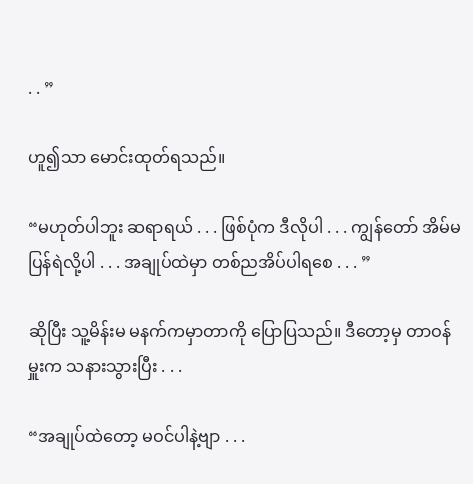. . ”

ဟူ၍သာ မောင်းထုတ်ရသည်။

“မဟုတ်ပါဘူး ဆရာရယ် . . . ဖြစ်ပုံက ဒီလိုပါ . . . ကျွန်တော် အိမ်မပြန်ရဲလို့ပါ . . . အချုပ်ထဲမှာ တစ်ညအိပ်ပါရစေ . . . ”

ဆိုပြီး သူ့မိန်းမ မနက်ကမှာတာကို ပြောပြသည်။ ဒီတော့မှ တာဝန်မှူးက သနားသွားပြီး . . .

“အချုပ်ထဲတော့ မဝင်ပါနဲ့ဗျာ . . .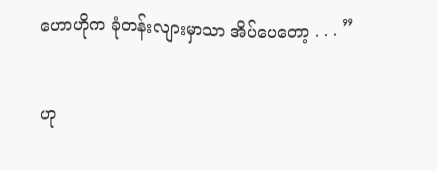ဟောဟိုက ခုံတန်းလျားမှာသာ အိပ်ပေတော့ . . . ”

ဟု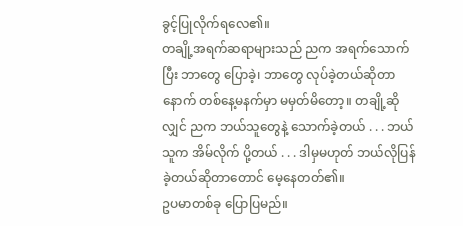ခွင့်ပြုလိုက်ရလေ၏။
တချို့အရက်ဆရာများသည် ညက အရက်သောက်ပြီး ဘာတွေ ပြောခဲ့၊ ဘာတွေ လုပ်ခဲ့တယ်ဆိုတာ နောက် တစ်နေ့မနက်မှာ မမှတ်မိတော့။ တချို့ဆိုလျှင် ညက ဘယ်သူတွေနဲ့ သောက်ခဲ့တယ် . . . ဘယ်သူက အိမ်လိုက် ပို့တယ် . . . ဒါမှမဟုတ် ဘယ်လိုပြန်ခဲ့တယ်ဆိုတာတောင် မေ့နေတတ်၏။
ဥပမာတစ်ခု ပြောပြမည်။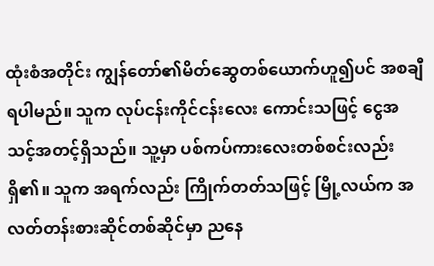ထုံးစံအတိုင်း ကျွန်တော်၏မိတ်ဆွေတစ်ယောက်ဟူ၍ပင် အစချီရပါမည်။ သူက လုပ်ငန်းကိုင်ငန်းလေး ကောင်းသဖြင့် ငွေအသင့်အတင့်ရှိသည်။ သူ့မှာ ပစ်ကပ်ကားလေးတစ်စင်းလည်း ရှိ၏။ သူက အရက်လည်း ကြိုက်တတ်သဖြင့် မြို့လယ်က အလတ်တန်းစားဆိုင်တစ်ဆိုင်မှာ ညနေ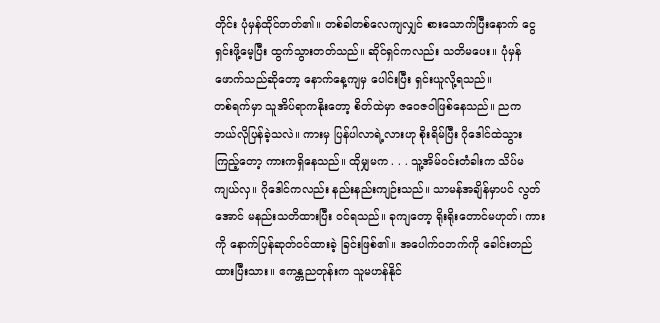တိုင်း ပုံမှန်ထိုင်တတ်၏။ တစ်ခါတစ်လေကျလျှင် စားသောက်ပြီးနောက် ငွေရှင်းဖို့မေ့ပြီး ထွက်သွားတတ်သည်။ ဆိုင်ရှင်ကလည်း သတိမပေး။ ပုံမှန်ဖောက်သည်ဆိုတော့ နောက်နေ့ကျမှ ပေါင်းပြီး ရှင်းယူလို့ရသည်။
တစ်ရက်မှာ သူအိပ်ရာကနိုးတော့ စိတ်ထဲမှာ ဇဝေဇဝါဖြစ်နေသည်။ ညက ဘယ်လိုပြန်ခဲ့သလဲ။ ကားမှ ပြန်ပါလာရဲ့လားဟု စိုးရိမ်ပြီး ဂိုဒေါင်ထဲသွားကြည့်တော့ ကားကရှိနေသည်။ ထိုမျှမက . . . သူ့အိမ်ဝင်းတံခါးက သိပ်မကျယ်လှ။ ဂိုဒေါင်ကလည်း နည်းနည်းကျဉ်းသည်။ သာမန်အချိန်မှာပင် လွတ် အောင် မနည်းသတိထားပြီး ဝင်ရသည်။ ခုကျတော့ ရိုးရိုးတောင်မဟုတ်၊ ကားကို နောက်ပြန်ဆုတ်ဝင်ထားခဲ့ ခြင်းဖြစ်၏။ အပေါက်ဝဘက်ကို ခေါင်းတည်ထားပြီးသား။ ဧကန္တညတုန်းက သူမဟန်နိုင်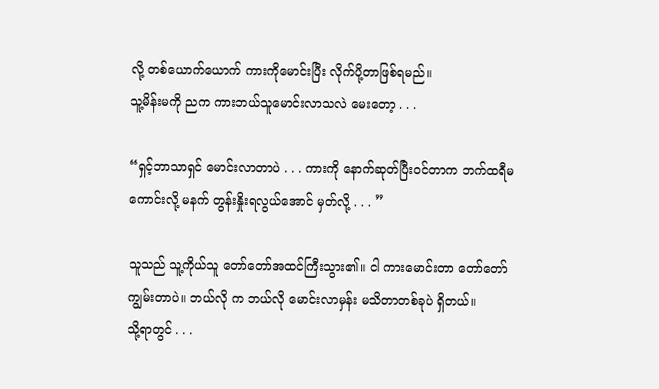လို့ တစ်ယောက်ယောက် ကားကိုမောင်းပြီး လိုက်ပို့တာဖြစ်ရမည်။
သူ့မိန်းမကို ညက ကားဘယ်သူမောင်းလာသလဲ မေးတော့ . . .

“ရှင့်ဘာသာရှင် မောင်းလာတာပဲ . . . ကားကို နောက်ဆုတ်ပြီးဝင်တာက ဘက်ထရီမကောင်းလို့ မနက် တွန်းနှိုးရလွယ်အောင် မှတ်လို့ . . . ”

သူသည် သူ့ကိုယ်သူ တော်တော်အထင်ကြီးသွား၏။ ငါ ကားမောင်းတာ တော်တော်ကျွမ်းတာပဲ။ ဘယ်လို က ဘယ်လို မောင်းလာမှန်း မသိတာတစ်ခုပဲ ရှိတယ်။
သို့ရာတွင် . . .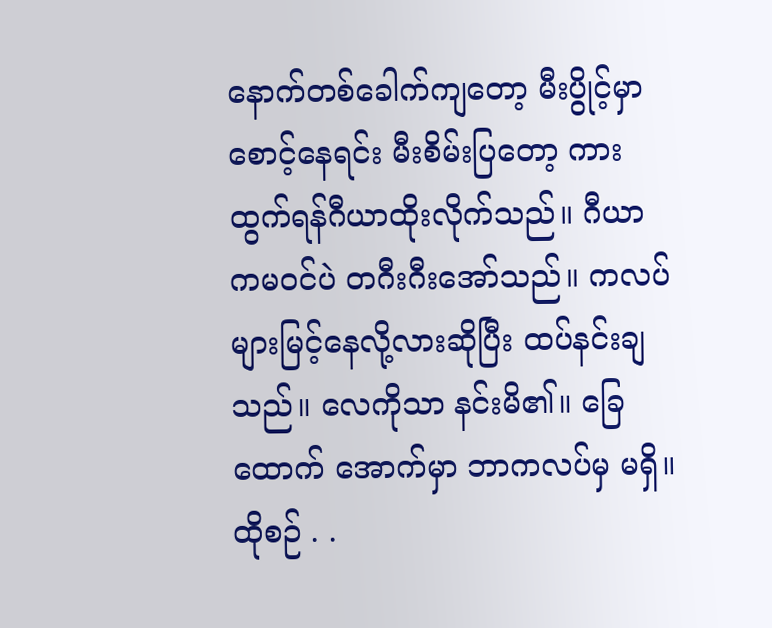နောက်တစ်ခေါက်ကျတော့ မီးပွိုင့်မှာစောင့်နေရင်း မီးစိမ်းပြတော့ ကားထွက်ရန်ဂီယာထိုးလိုက်သည်။ ဂီယာ ကမဝင်ပဲ တဂီးဂီးအော်သည်။ ကလပ်များမြင့်နေလို့လားဆိုပြီး ထပ်နင်းချသည်။ လေကိုသာ နင်းမိ၏။ ခြေထောက် အောက်မှာ ဘာကလပ်မှ မရှိ။ ထိုစဉ် . .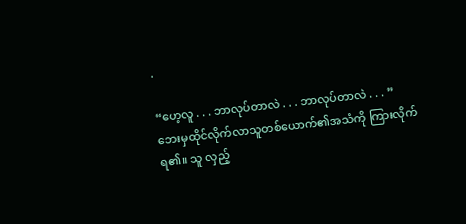.

“ဟေ့လူ . . . ဘာလုပ်တာလဲ . . . ဘာလုပ်တာလဲ . . . ”
ဘေးမှထိုင်လိုက်လာသူတစ်ယောက်၏အသံကို ကြားလိုက်ရ၏။ သူ လှည့်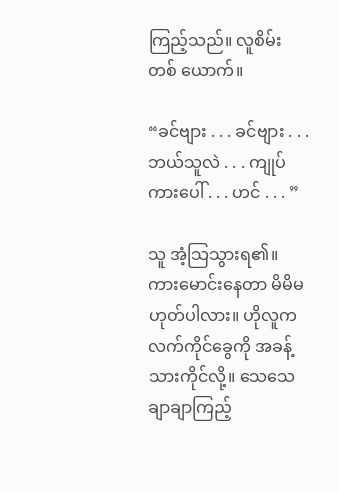ကြည့်သည်။ လူစိမ်းတစ် ယောက်။

“ခင်ဗျား . . . ခင်ဗျား . . . ဘယ်သူလဲ . . . ကျုပ်ကားပေါ် . . . ဟင် . . . ”

သူ အံ့သြသွားရ၏။ ကားမောင်းနေတာ မိမိမဟုတ်ပါလား။ ဟိုလူက လက်ကိုင်ခွေကို အခန့်သားကိုင်လို့။ သေသေချာချာကြည့်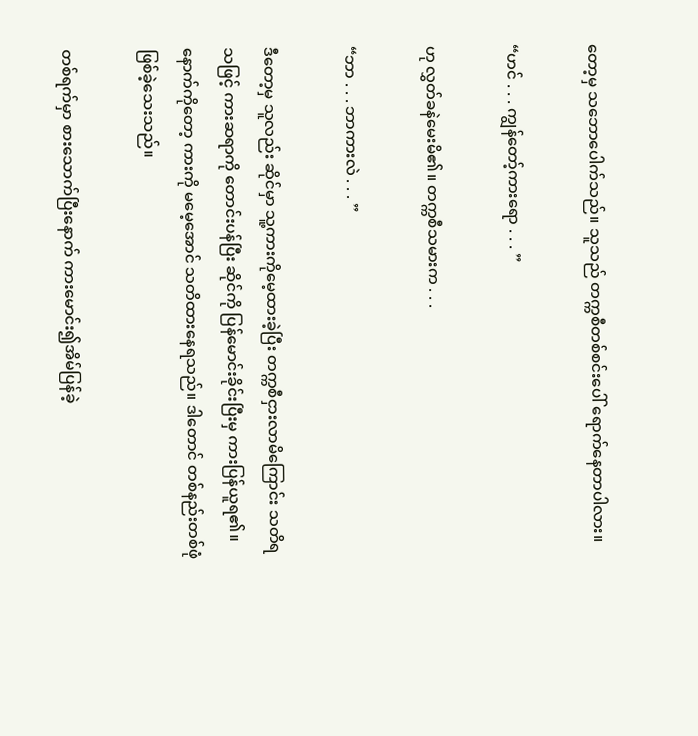တော့မှ သဘောပေါက်သည်။ သူသည် တက္ကစီတစ်စင်းပေါ် ရောက်နေတာပါလား။

“ဟင် . . . ကျွန်တော့်ကားရော . . . ”

ဟု လွှတ်ခနဲမေးမိ၏။ တက္ကစီသမားက . . .

“ဘာ . . . ဘာကားလဲ . . . ”

ဒီတော့မှ သူလည်း ဆိုင်မှာ သူ့ကားကိုမေ့ထားခဲ့ပြီး တက္ကစီငှားလာမိကြောင်း သတိရသဖြင့် ကားဆရာကို တောင်းပန်ပြီး ဆိုင်ကို ပြန်မောင်းခိုင်းပြီးမှ ကားပြန်ယူရ၏။ နောက်ကိုတော့ ကားကို မမေ့အောင် သတိထားနေရသည်။ ဒါတောင် တစ်နည်းတစ်ဖုံ ဖြစ်ခဲ့သေးသည်။

တစ်ရက်မှာ စားသောက်ပြီးနောက် ကားမောင်း၍အိမ်ပြန်ခဲ့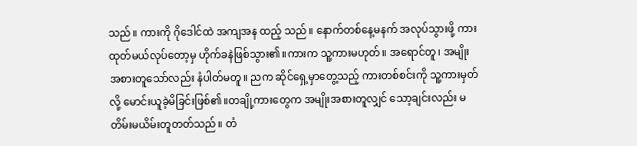သည်။ ကားကို ဂိုဒေါင်ထဲ အကျအန ထည့် သည်။ နောက်တစ်နေ့မနက် အလုပ်သွားဖို့ ကားထုတ်မယ်လုပ်တော့မှ ဟိုက်ခနဲဖြစ်သွား၏။ကားက သူ့ကားမဟုတ်။ အရောင်တူ၊ အမျိုးအစားတူသော်လည်း နံပါတ်မတူ။ ညက ဆိုင်ရှေ့မှာတွေ့သည့် ကားတစ်စင်းကို သူ့ကားမှတ်လို့ မောင်းယူခဲ့မိခြင်းဖြစ်၏။တချို့ကားတွေက အမျိုးအစားတူလျှင် သော့ချင်းလည်း မတိမ်းမယိမ်းတူတတ်သည်။ တံ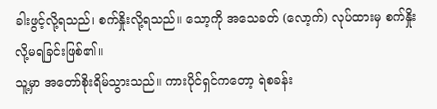ခါးဖွင့်လို့ရသည်၊ စက်နှိုးလို့ရသည်။ သော့ကို အသေခတ် (လော့က်) လုပ်ထားမှ စက်နှိုးလို့မရခြင်းဖြစ်၏။
သူ့မှာ အတော်စိုးရိမ်သွားသည်။ ကားပိုင်ရှင်ကတော့ ရဲစခန်း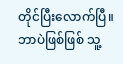တိုင်ပြီးလောက်ပြီ။ ဘာပဲဖြစ်ဖြစ် သူ့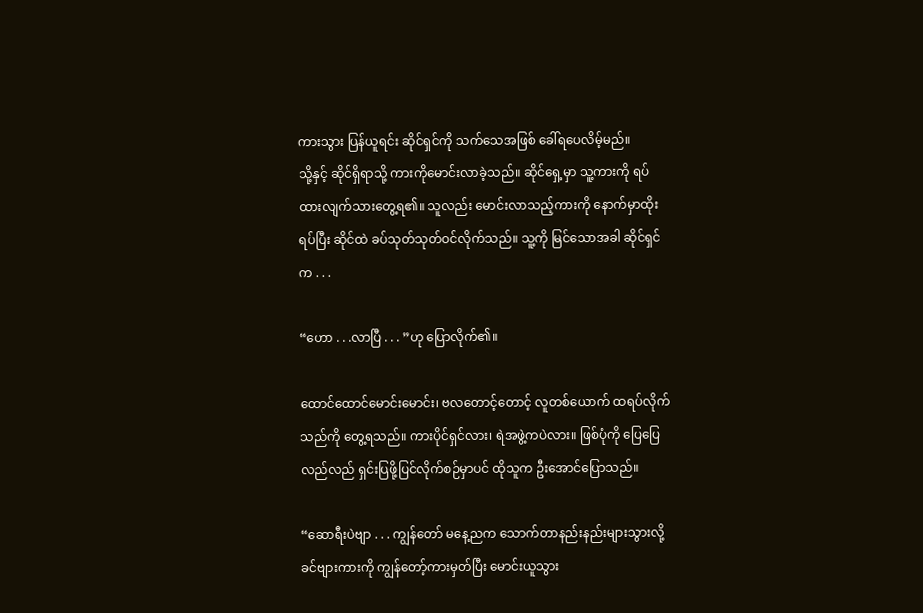ကားသွား ပြန်ယူရင်း ဆိုင်ရှင်ကို သက်သေအဖြစ် ခေါ်ရပေလိမ့်မည်။
သို့နှင့် ဆိုင်ရှိရာသို့ ကားကိုမောင်းလာခဲ့သည်။ ဆိုင်ရှေ့မှာ သူ့ကားကို ရပ်ထားလျက်သားတွေ့ရ၏။ သူလည်း မောင်းလာသည့်ကားကို နောက်မှာထိုးရပ်ပြီး ဆိုင်ထဲ ခပ်သုတ်သုတ်ဝင်လိုက်သည်။ သူ့ကို မြင်သောအခါ ဆိုင်ရှင်က . . .

“ဟော . . .လာပြီ . . . ”ဟု ပြောလိုက်၏။

ထောင်ထောင်မောင်းမောင်း၊ ဗလတောင့်တောင့် လူတစ်ယောက် ထရပ်လိုက်သည်ကို တွေ့ရသည်။ ကားပိုင်ရှင်လား၊ ရဲအဖွဲ့ကပဲလား။ ဖြစ်ပုံကို ပြေပြေလည်လည် ရှင်းပြဖို့ပြင်လိုက်စဉ်မှာပင် ထိုသူက ဦးအောင်ပြောသည်။

“ဆောရီးပဲဗျာ . . . ကျွန်တော် မနေ့ညက သောက်တာနည်းနည်းများသွားလို့ ခင်ဗျားကားကို ကျွန်တော့်ကားမှတ်ပြီး မောင်းယူသွား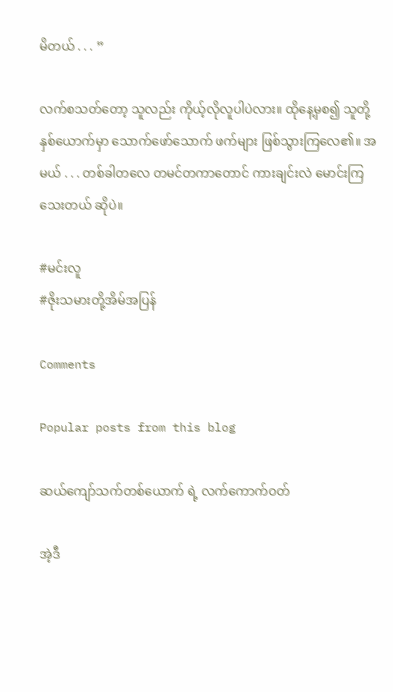မိတယ် . . . ”

လက်စသတ်တော့ သူလည်း ကိုယ့်လိုလူပါပဲလား။ ထိုနေ့မှစ၍ သူတို့နှစ်ယောက်မှာ သောက်ဖော်သောက် ဖက်များ ဖြစ်သွားကြလေ၏။ အမယ် . . . တစ်ခါတလေ တမင်တကာတောင် ကားချင်းလဲ မောင်းကြသေးတယ် ဆိုပဲ။

#မင်းလူ
#ဇိုးသမားတို့အိမ်အပြန်

Comments

Popular posts from this blog

ဆယ်ကျော်သက်တစ်ယောက် ရဲ့ လက်ကောက်ဝတ်

အဲ့ဒီ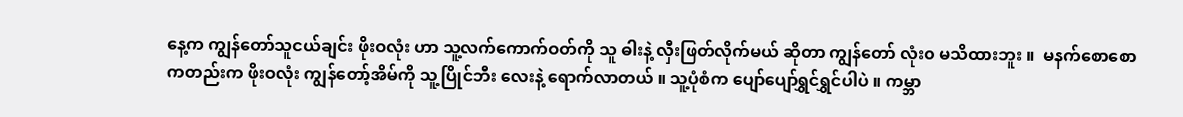နေ့က ကျွန်တော်သူငယ်ချင်း ဖိုးဝလုံး ဟာ သူ့လက်ကောက်ဝတ်ကို သူ ဓါးနဲ့ လှီးဖြတ်လိုက်မယ် ဆိုတာ ကျွန်တော် လုံး၀ မသိထားဘူး ။  မနက်စောစောကတည်းက ဖိုးဝလုံး ကျွန်တော့်အိမ်ကို သူ့ပြိုင်ဘီး လေးနဲ့ ရောက်လာတယ် ။ သူ့ပုံစံက ပျော်ပျော်ရွှင်ရွှင်ပါပဲ ။ ကမ္ဘာ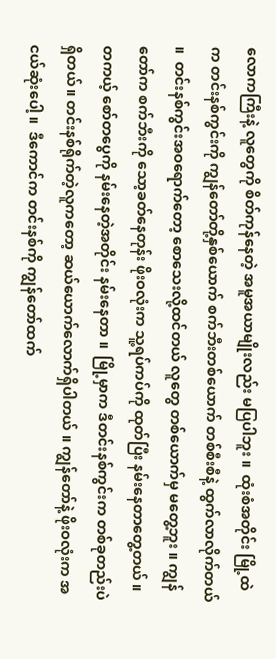လောကကြီးနဲ့ လူတွေကို စိတ်ကုန်နေတဲ့ အမူအယာမျိုးလည်း မပြပါဘူး ။  ထုံးစံအတိုင်း မြို့ထဲက တင်းနစ်ကွင်းကို ကျွန်တော်တို့နှစ်ယောက် စက်ဘီးတစ်ယောက် တစ်စီးစီနဲ့ ထွက်လာလိုက်တယ် ။  တင်းနစ်ကွင်းအဝရောက်တော့ စောသေးလို့ထင်တယ် လူတွေ တစ်ယောက်မှ မတွေ့ဘူး ။ ကျွန်တော်က စက်ဘီးကို သော့ခတ်နေတုန်း ဖိုးဝလုံးက သူ့ရပ်ကပ်ကို ထုတ်ပြီး နမ်းနေတာတွေ့တယ် ။ တကယ့် စော်တပွေကို နမ်းနေတဲ့အတိုင်း နမ်းနေတာ ။  မြို့မှာက ဒီတင်းနစ်ကွင်းက တစ်ခုတည်းပဲရှိတယ်။ တင်းနစ်ရိုက်တဲ့လူကတော့ ဆယ်ယောက်လောက်ရှိပါတယ် ။ ကျွန်တော်နဲ့ ဖိုးဝလုံးက အငယ်ဆုံးပေါ့ ။  ဒီကောင်က တင်းနစ်ကို ကျွန်တော်ထက်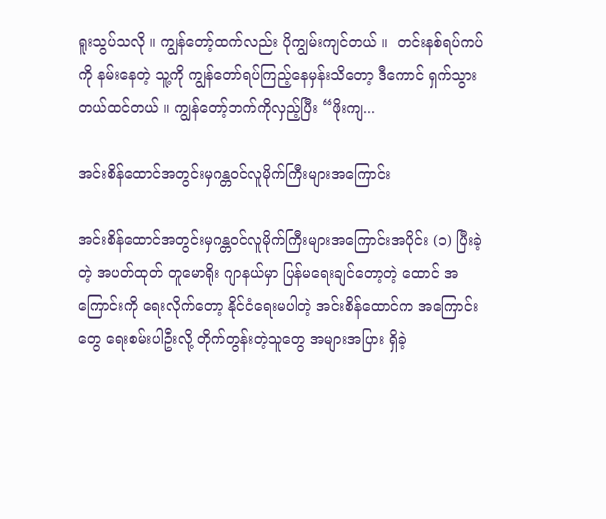ရူးသွပ်သလို ။ ကျွန်တော့်ထက်လည်း ပိုကျွမ်းကျင်တယ် ။  တင်းနစ်ရပ်ကပ်ကို နမ်းနေတဲ့ သူ့ကို ကျွန်တော်ရပ်ကြည့်နေမှန်းသိတော့ ဒီကောင် ရှက်သွားတယ်ထင်တယ် ။ ကျွန်တော့်ဘက်ကိုလှည့်ပြီး “ဖိုးကျ...

အင်းစိန်ထောင်အတွင်းမှဂန္တ၀င်လူမိုက်ကြီးများအကြောင်း

အင်းစိန်ထောင်အတွင်းမှဂန္တ၀င်လူမိုက်ကြီးများအကြောင်းအပိုင်း (၁) ပြီးခဲ့တဲ့ အပတ်ထုတ် တူမောရိုး ဂျာနယ်မှာ ပြန်မရေးချင်တော့တဲ့ ထောင် အကြောင်းကို ရေးလိုက်တော့ နိုင်ငံရေးမပါတဲ့ အင်းစိန်ထောင်က အကြောင်းတွေ ရေးစမ်းပါဦးလို့ တိုက်တွန်းတဲ့သူတွေ အများအပြား ရှိခဲ့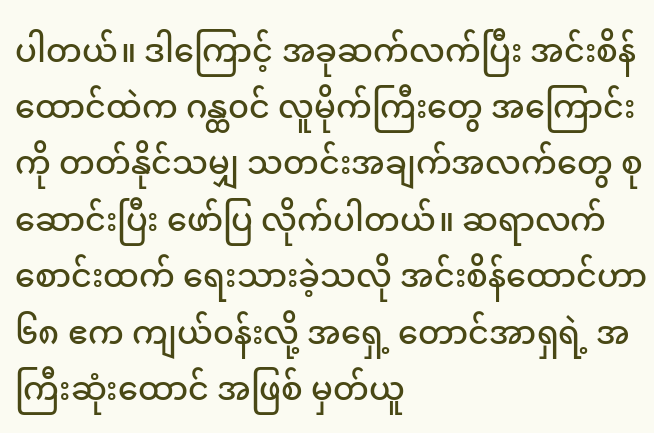ပါတယ်။ ဒါကြောင့် အခုဆက်လက်ပြီး အင်းစိန်ထောင်ထဲက ဂန္ထ၀င် လူမိုက်ကြီးတွေ အကြောင်းကို တတ်နိုင်သမျှ သတင်းအချက်အလက်တွေ စုဆောင်းပြီး ဖော်ပြ လိုက်ပါတယ်။ ဆရာလက်စောင်းထက် ရေးသားခဲ့သလို အင်းစိန်ထောင်ဟာ ၆၈ ဧက ကျယ်၀န်းလို့ အရှေ့ တောင်အာရှရဲ့ အကြီးဆုံးထောင် အဖြစ် မှတ်ယူ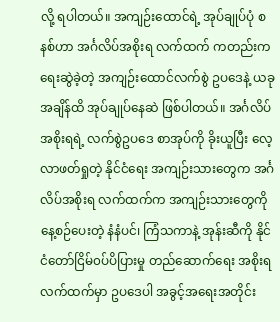လို့ ရပါတယ်။ အကျဉ်းထောင်ရဲ့ အုပ်ချုပ်ပုံ စနစ်ဟာ အင်္ဂလိပ်အစိုးရ လက်ထက် ကတည်းက ရေးဆွဲခဲ့တဲ့ အကျဉ်းထောင်လက်စွဲ ဥပဒေနဲ့ ယခုအချိန်ထိ အုပ်ချုပ်နေဆဲ ဖြစ်ပါတယ်။ အင်္ဂလိပ်အစိုးရရဲ့ လက်စွဲဥပဒေ စာအုပ်ကို ခိုးယူပြီး လေ့လာဖတ်ရှုတဲ့ နိုင်ငံရေး အကျဉ်းသားတွေက အင်္ဂလိပ်အစိုးရ လက်ထက်က အကျဉ်းသားတွေကို နေ့စဉ်ပေးတဲ့ နံနံပင်၊ ကြံသကာနဲ့ အုန်းဆီကို နိုင်ငံတော်ငြိမ်၀ပ်ပိပြားမှု တည်ဆောက်ရေး အစိုးရလက်ထက်မှာ ဥပဒေပါ အခွင့်အရေးအတိုင်း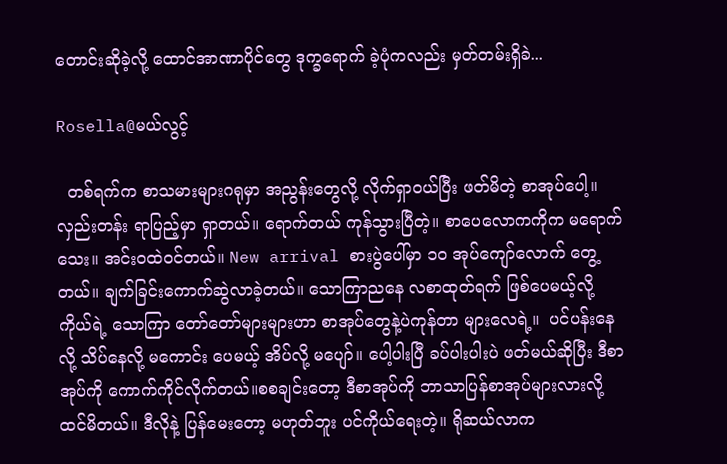တောင်းဆိုခဲ့လို့ ထောင်အာဏာပိုင်တွေ ဒုက္ခရောက် ခဲ့ပုံကလည်း မှတ်တမ်းရှိခဲ...

Rosella@မယ်လွင့်

  တစ်ရက်က စာသမားများဂရုမှာ အညွန်းတွေလို့ လိုက်ရှာဝယ်ပြီး ဖတ်မိတဲ့ စာအုပ်ပေါ့။ လှည်းတန်း ရာပြည့်မှာ ရှာတယ်။ ရောက်တယ် ကုန်သွားပြီတဲ့။ စာပေလောကကိုက မရောက်သေး။ အင်းဝထဲဝင်တယ်။ New arrival စားပွဲပေါ်မှာ ၁၀ အုပ်ကျော်လောက် တွေ့တယ်။ ချက်ခြင်းကောက်ဆွဲလာခဲ့တယ်။ သောကြာညနေ လစာထုတ်ရက် ဖြစ်ပေမယ့်လို့ ကိုယ်ရဲ့ သောကြာ တော်တော်များများဟာ စာအုပ်တွေနဲ့ပဲကုန်တာ များလေရဲ့။  ပင်ပန်းနေလို့ သိပ်နေလို့ မကောင်း ပေမယ့် အိပ်လို့ မပျော်။ ပေါ့ပါးပြီ ခပ်ပါးပါးပဲ ဖတ်မယ်ဆိုပြီး ဒီစာအုပ်ကို ကောက်ကိုင်လိုက်တယ်။စစချင်းတော့ ဒီစာအုပ်ကို ဘာသာပြန်စာအုပ်များလားလို့ ထင်မိတယ်။ ဒီလိုနဲ့ ပြန်မေးတော့ မဟုတ်ဘူး ပင်ကိုယ်ရေးတဲ့။ ရိုဆယ်လာက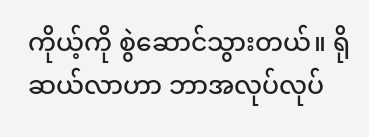ကိုယ့်ကို စွဲဆောင်သွားတယ်။ ရိုဆယ်လာဟာ ဘာအလုပ်လုပ်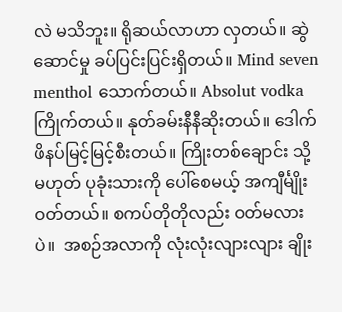လဲ မသိဘူး။ ရိုဆယ်လာဟာ လှတယ်။ ဆွဲဆောင်မှု ခပ်ပြင်းပြင်းရှိတယ်။ Mind seven menthol သောက်တယ်။ Absolut vodka ကြိုက်တယ်။ နုတ်ခမ်းနီနီဆိုးတယ်။ ဒေါက်ဖိနပ်မြင့်မြင့်စီးတယ်။ ကြိုးတစ်ချောင်း သို့မဟုတ် ပုခုံးသားကို ပေါ်စေမယ့် အကျီင်္မျိုးဝတ်တယ်။ စကပ်တိုတိုလည်း ဝတ်မလားပဲ။  အစဉ်အလာကို လုံးလုံးလျားလျား ချိုး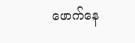ဖောက်နေ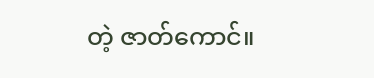တဲ့ ဇာတ်ကောင်။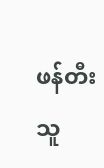ဖန်တီးသူ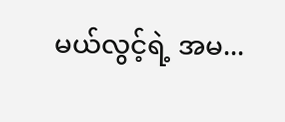မယ်လွင့်ရဲ့ အမ...